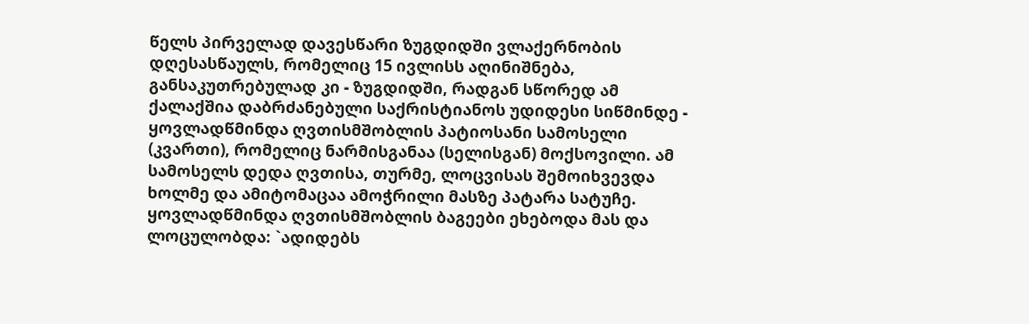წელს პირველად დავესწარი ზუგდიდში ვლაქერნობის დღესასწაულს, რომელიც 15 ივლისს აღინიშნება, განსაკუთრებულად კი - ზუგდიდში, რადგან სწორედ ამ ქალაქშია დაბრძანებული საქრისტიანოს უდიდესი სიწმინდე - ყოვლადწმინდა ღვთისმშობლის პატიოსანი სამოსელი (კვართი), რომელიც ნარმისგანაა (სელისგან) მოქსოვილი. ამ სამოსელს დედა ღვთისა, თურმე, ლოცვისას შემოიხვევდა ხოლმე და ამიტომაცაა ამოჭრილი მასზე პატარა სატუჩე. ყოვლადწმინდა ღვთისმშობლის ბაგეები ეხებოდა მას და ლოცულობდა: `ადიდებს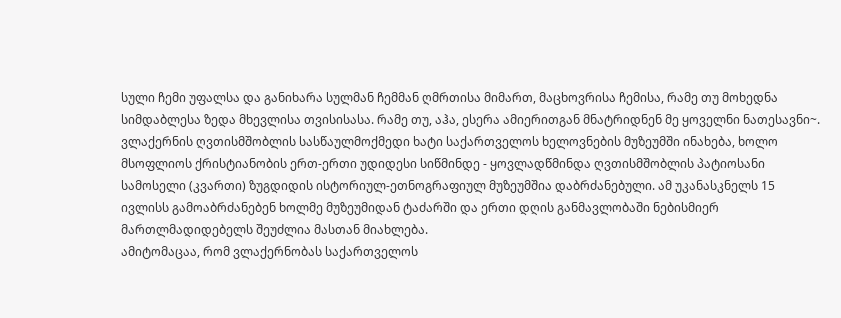სული ჩემი უფალსა და განიხარა სულმან ჩემმან ღმრთისა მიმართ, მაცხოვრისა ჩემისა, რამე თუ მოხედნა სიმდაბლესა ზედა მხევლისა თვისისასა. რამე თუ, აჰა, ესერა ამიერითგან მნატრიდნენ მე ყოველნი ნათესავნი~.
ვლაქერნის ღვთისმშობლის სასწაულმოქმედი ხატი საქართველოს ხელოვნების მუზეუმში ინახება, ხოლო მსოფლიოს ქრისტიანობის ერთ-ერთი უდიდესი სიწმინდე - ყოვლადწმინდა ღვთისმშობლის პატიოსანი სამოსელი (კვართი) ზუგდიდის ისტორიულ-ეთნოგრაფიულ მუზეუმშია დაბრძანებული. ამ უკანასკნელს 15 ივლისს გამოაბრძანებენ ხოლმე მუზეუმიდან ტაძარში და ერთი დღის განმავლობაში ნებისმიერ მართლმადიდებელს შეუძლია მასთან მიახლება.
ამიტომაცაა, რომ ვლაქერნობას საქართველოს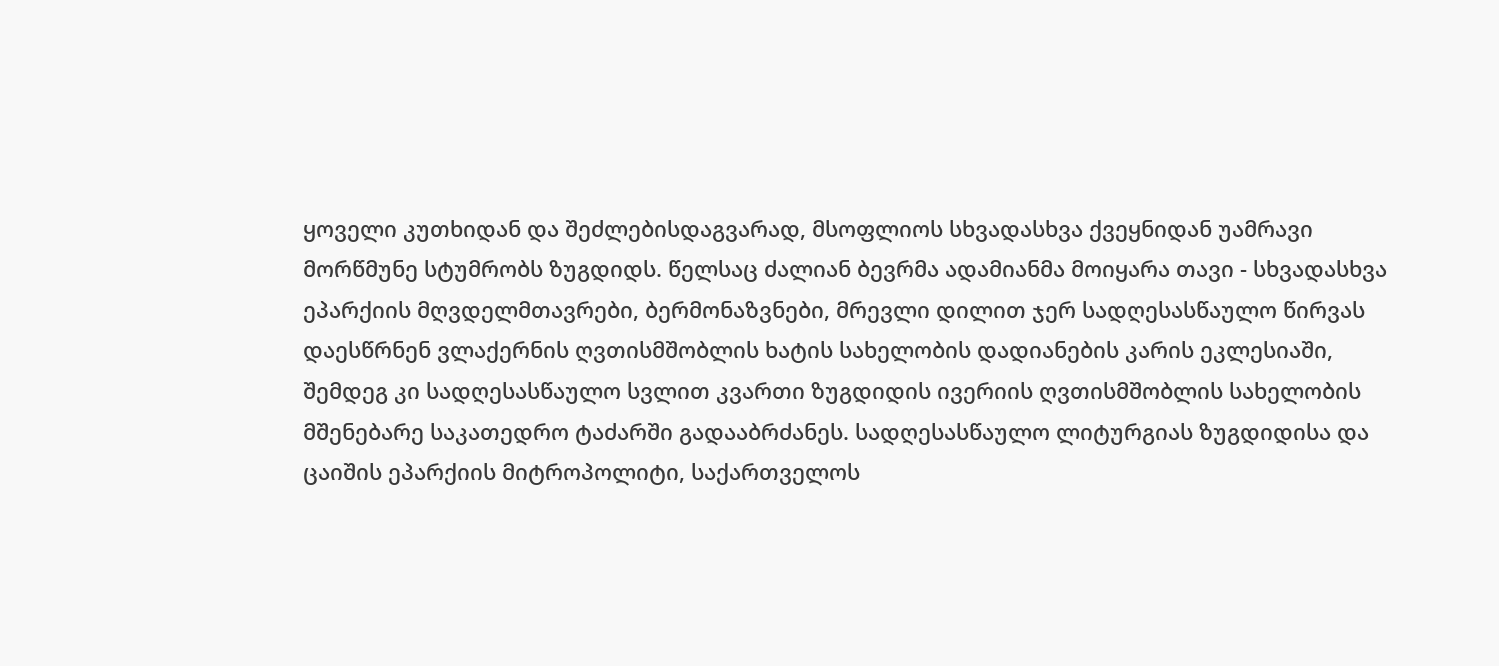ყოველი კუთხიდან და შეძლებისდაგვარად, მსოფლიოს სხვადასხვა ქვეყნიდან უამრავი მორწმუნე სტუმრობს ზუგდიდს. წელსაც ძალიან ბევრმა ადამიანმა მოიყარა თავი - სხვადასხვა ეპარქიის მღვდელმთავრები, ბერმონაზვნები, მრევლი დილით ჯერ სადღესასწაულო წირვას დაესწრნენ ვლაქერნის ღვთისმშობლის ხატის სახელობის დადიანების კარის ეკლესიაში, შემდეგ კი სადღესასწაულო სვლით კვართი ზუგდიდის ივერიის ღვთისმშობლის სახელობის მშენებარე საკათედრო ტაძარში გადააბრძანეს. სადღესასწაულო ლიტურგიას ზუგდიდისა და ცაიშის ეპარქიის მიტროპოლიტი, საქართველოს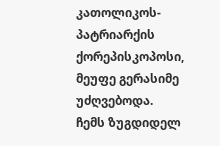კათოლიკოს-პატრიარქის ქორეპისკოპოსი, მეუფე გერასიმე უძღვებოდა.
ჩემს ზუგდიდელ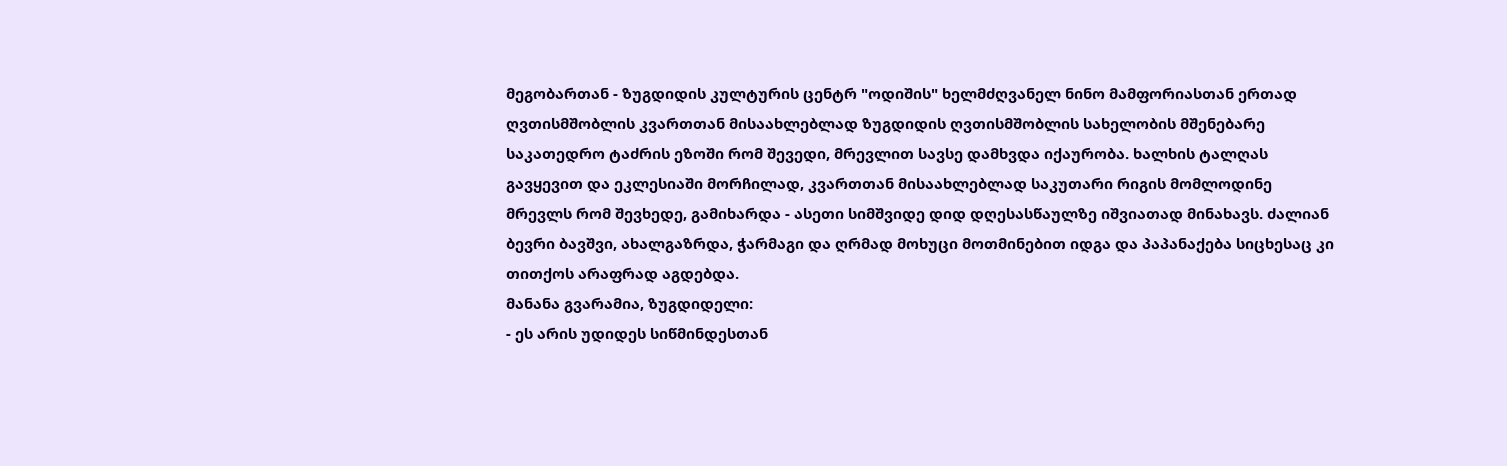მეგობართან - ზუგდიდის კულტურის ცენტრ "ოდიშის" ხელმძღვანელ ნინო მამფორიასთან ერთად ღვთისმშობლის კვართთან მისაახლებლად ზუგდიდის ღვთისმშობლის სახელობის მშენებარე საკათედრო ტაძრის ეზოში რომ შევედი, მრევლით სავსე დამხვდა იქაურობა. ხალხის ტალღას გავყევით და ეკლესიაში მორჩილად, კვართთან მისაახლებლად საკუთარი რიგის მომლოდინე მრევლს რომ შევხედე, გამიხარდა - ასეთი სიმშვიდე დიდ დღესასწაულზე იშვიათად მინახავს. ძალიან ბევრი ბავშვი, ახალგაზრდა, ჭარმაგი და ღრმად მოხუცი მოთმინებით იდგა და პაპანაქება სიცხესაც კი თითქოს არაფრად აგდებდა.
მანანა გვარამია, ზუგდიდელი:
- ეს არის უდიდეს სიწმინდესთან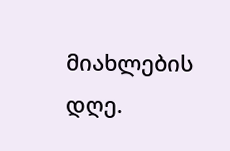მიახლების დღე.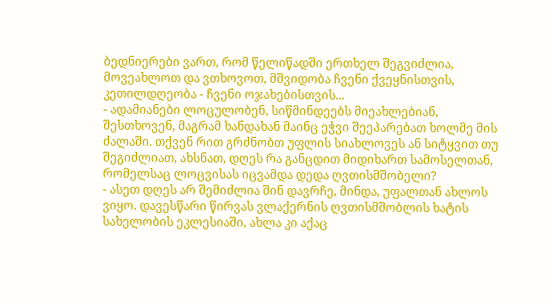ბედნიერები ვართ, რომ წელიწადში ერთხელ შეგვიძლია, მოვეახლოთ და ვთხოვოთ, მშვიდობა ჩვენი ქვეყნისთვის, კეთილდღეობა - ჩვენი ოჯახებისთვის...
- ადამიანები ლოცულობენ, სიწმინდეებს მიეახლებიან, შესთხოვენ, მაგრამ ხანდახან მაინც ეჭვი შეეპარებათ ხოლმე მის ძალაში. თქვენ რით გრძნობთ უფლის სიახლოვეს ან სიტყვით თუ შეგიძლიათ, ახსნათ, დღეს რა განცდით მიდიხართ სამოსელთან, რომელსაც ლოცვისას იცვამდა დედა ღვთისმშობელი?
- ასეთ დღეს არ შემიძლია შინ დავრჩე, მინდა, უფალთან ახლოს ვიყო. დავესწარი წირვას ვლაქერნის ღვთისმშობლის ხატის სახელობის ეკლესიაში, ახლა კი აქაც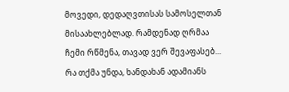მოვედი, დედაღვთისას სამოსელთან მისაახლებლად. რამდენად ღრმაა ჩემი რწმენა, თავად ვერ შევაფასებ... რა თქმა უნდა, ხანდახან ადამიანს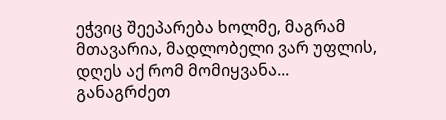ეჭვიც შეეპარება ხოლმე, მაგრამ მთავარია, მადლობელი ვარ უფლის, დღეს აქ რომ მომიყვანა... განაგრძეთ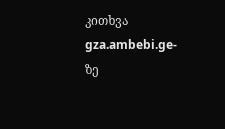კითხვა gza.ambebi.ge-ზე